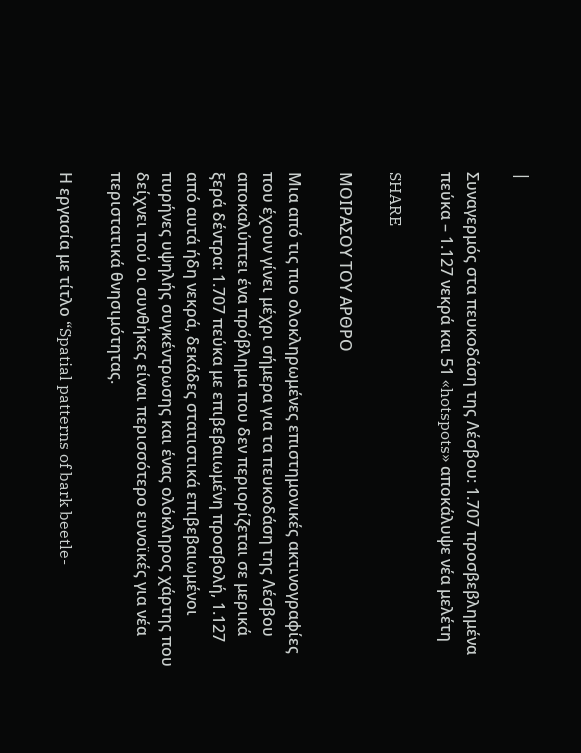|

Συναγερμός στα πευκοδάση της Λέσβου: 1.707 προσβεβλημένα πεύκα – 1.127 νεκρά και 51 «hotspots» αποκάλυψε νέα μελέτη

SHARE

ΜΟΙΡΑΣΟΥ ΤΟΥ ΑΡΘΡΟ

Μια από τις πιο ολοκληρωμένες επιστημονικές ακτινογραφίες που έχουν γίνει μέχρι σήμερα για τα πευκοδάση της Λέσβου αποκαλύπτει ένα πρόβλημα που δεν περιορίζεται σε μερικά ξερά δέντρα: 1.707 πεύκα με επιβεβαιωμένη προσβολή, 1.127 από αυτά ήδη νεκρά, δεκάδες στατιστικά επιβεβαιωμένοι πυρήνες υψηλής συγκέντρωσης και ένας ολόκληρος χάρτης που δείχνει πού οι συνθήκες είναι περισσότερο ευνοϊκές για νέα περιστατικά θνησιμότητας.

Η εργασία με τίτλο “Spatial patterns of bark beetle-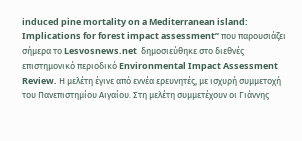induced pine mortality on a Mediterranean island: Implications for forest impact assessment” που παρουσιάζει σήμερα το Lesvosnews.net  δημοσιεύθηκε στο διεθνές επιστημονικό περιοδικό Environmental Impact Assessment Review. Η μελέτη έγινε από εννέα ερευνητές, με ισχυρή συμμετοχή του Πανεπιστημίου Αιγαίου. Στη μελέτη συμμετέχουν οι Γιάννης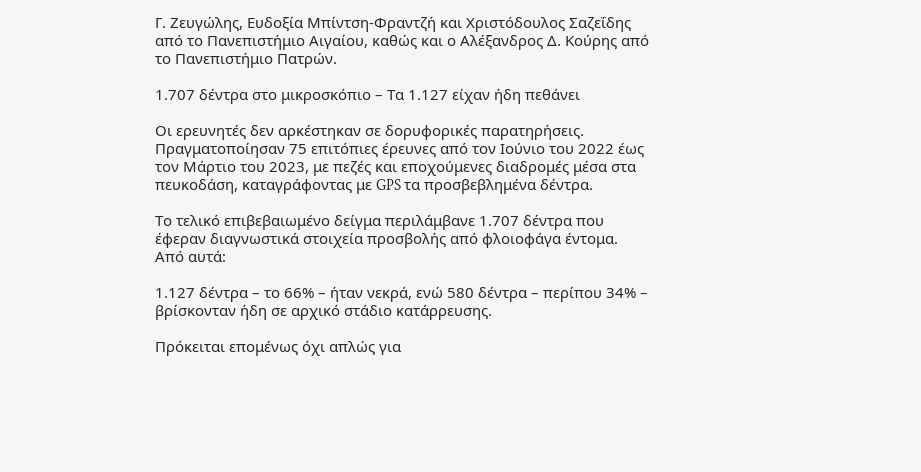Γ. Ζευγώλης, Ευδοξία Μπίντση-Φραντζή και Χριστόδουλος Σαζεΐδης από το Πανεπιστήμιο Αιγαίου, καθώς και ο Αλέξανδρος Δ. Κούρης από το Πανεπιστήμιο Πατρών.

1.707 δέντρα στο μικροσκόπιο – Τα 1.127 είχαν ήδη πεθάνει

Οι ερευνητές δεν αρκέστηκαν σε δορυφορικές παρατηρήσεις. Πραγματοποίησαν 75 επιτόπιες έρευνες από τον Ιούνιο του 2022 έως τον Μάρτιο του 2023, με πεζές και εποχούμενες διαδρομές μέσα στα πευκοδάση, καταγράφοντας με GPS τα προσβεβλημένα δέντρα.

Το τελικό επιβεβαιωμένο δείγμα περιλάμβανε 1.707 δέντρα που έφεραν διαγνωστικά στοιχεία προσβολής από φλοιοφάγα έντομα. Από αυτά:

1.127 δέντρα – το 66% – ήταν νεκρά, ενώ 580 δέντρα – περίπου 34% – βρίσκονταν ήδη σε αρχικό στάδιο κατάρρευσης.

Πρόκειται επομένως όχι απλώς για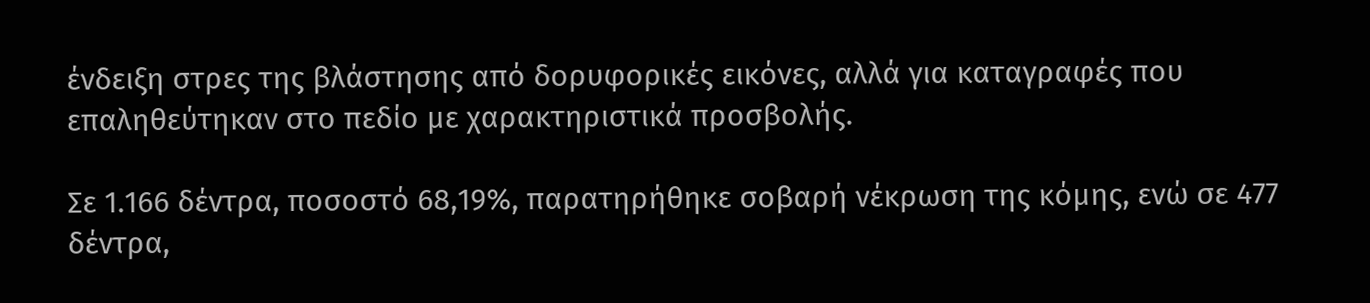ένδειξη στρες της βλάστησης από δορυφορικές εικόνες, αλλά για καταγραφές που επαληθεύτηκαν στο πεδίο με χαρακτηριστικά προσβολής.

Σε 1.166 δέντρα, ποσοστό 68,19%, παρατηρήθηκε σοβαρή νέκρωση της κόμης, ενώ σε 477 δέντρα,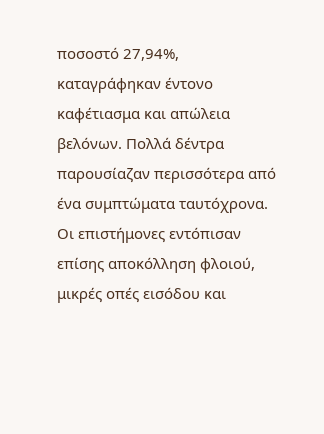ποσοστό 27,94%, καταγράφηκαν έντονο καφέτιασμα και απώλεια βελόνων. Πολλά δέντρα παρουσίαζαν περισσότερα από ένα συμπτώματα ταυτόχρονα. Οι επιστήμονες εντόπισαν επίσης αποκόλληση φλοιού, μικρές οπές εισόδου και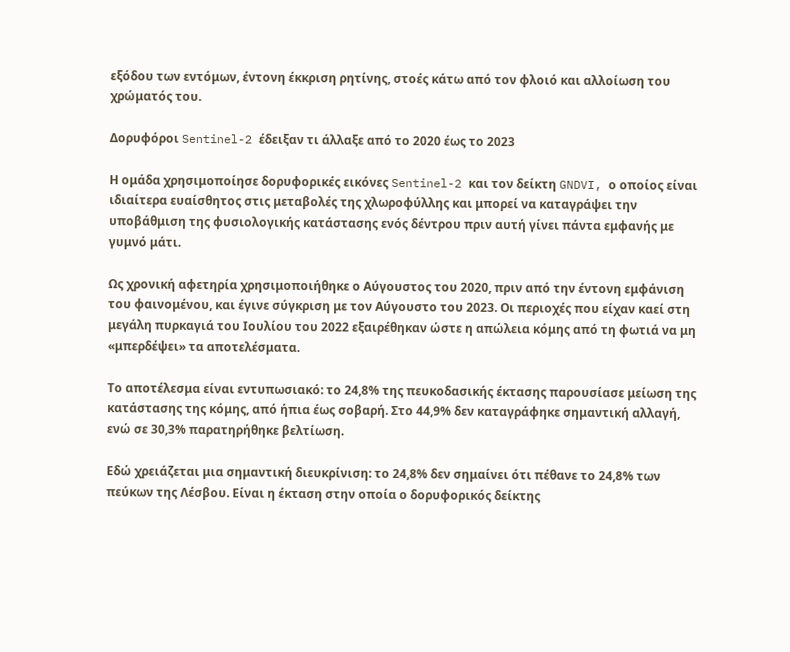εξόδου των εντόμων, έντονη έκκριση ρητίνης, στοές κάτω από τον φλοιό και αλλοίωση του χρώματός του.

Δορυφόροι Sentinel-2 έδειξαν τι άλλαξε από το 2020 έως το 2023

Η ομάδα χρησιμοποίησε δορυφορικές εικόνες Sentinel-2 και τον δείκτη GNDVI, ο οποίος είναι ιδιαίτερα ευαίσθητος στις μεταβολές της χλωροφύλλης και μπορεί να καταγράψει την υποβάθμιση της φυσιολογικής κατάστασης ενός δέντρου πριν αυτή γίνει πάντα εμφανής με γυμνό μάτι.

Ως χρονική αφετηρία χρησιμοποιήθηκε ο Αύγουστος του 2020, πριν από την έντονη εμφάνιση του φαινομένου, και έγινε σύγκριση με τον Αύγουστο του 2023. Οι περιοχές που είχαν καεί στη μεγάλη πυρκαγιά του Ιουλίου του 2022 εξαιρέθηκαν ώστε η απώλεια κόμης από τη φωτιά να μη «μπερδέψει» τα αποτελέσματα.

Το αποτέλεσμα είναι εντυπωσιακό: το 24,8% της πευκοδασικής έκτασης παρουσίασε μείωση της κατάστασης της κόμης, από ήπια έως σοβαρή. Στο 44,9% δεν καταγράφηκε σημαντική αλλαγή, ενώ σε 30,3% παρατηρήθηκε βελτίωση.

Εδώ χρειάζεται μια σημαντική διευκρίνιση: το 24,8% δεν σημαίνει ότι πέθανε το 24,8% των πεύκων της Λέσβου. Είναι η έκταση στην οποία ο δορυφορικός δείκτης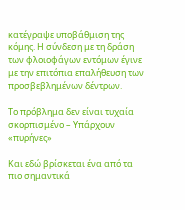κατέγραψε υποβάθμιση της κόμης. Η σύνδεση με τη δράση των φλοιοφάγων εντόμων έγινε με την επιτόπια επαλήθευση των προσβεβλημένων δέντρων.

Το πρόβλημα δεν είναι τυχαία σκορπισμένο – Υπάρχουν «πυρήνες»

Και εδώ βρίσκεται ένα από τα πιο σημαντικά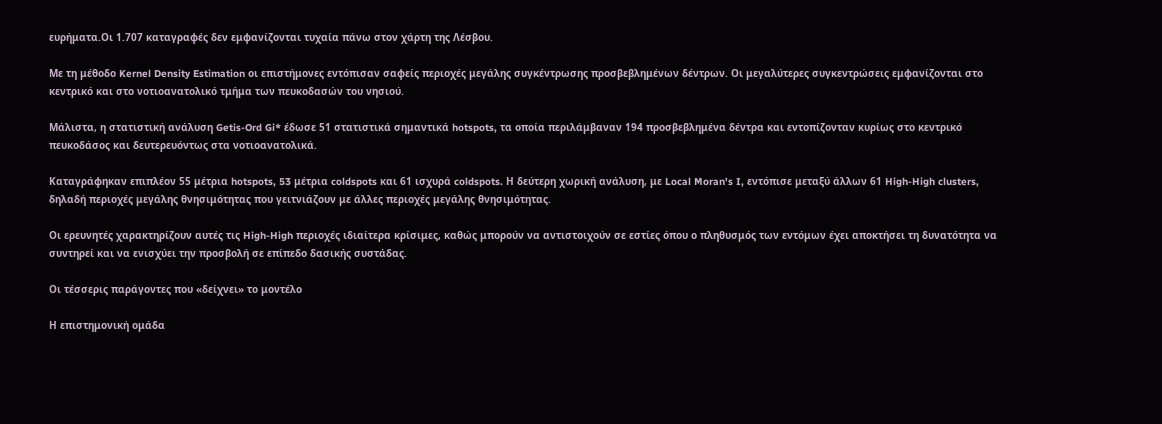ευρήματα.Οι 1.707 καταγραφές δεν εμφανίζονται τυχαία πάνω στον χάρτη της Λέσβου.

Με τη μέθοδο Kernel Density Estimation οι επιστήμονες εντόπισαν σαφείς περιοχές μεγάλης συγκέντρωσης προσβεβλημένων δέντρων. Οι μεγαλύτερες συγκεντρώσεις εμφανίζονται στο κεντρικό και στο νοτιοανατολικό τμήμα των πευκοδασών του νησιού.

Μάλιστα, η στατιστική ανάλυση Getis-Ord Gi* έδωσε 51 στατιστικά σημαντικά hotspots, τα οποία περιλάμβαναν 194 προσβεβλημένα δέντρα και εντοπίζονταν κυρίως στο κεντρικό πευκοδάσος και δευτερευόντως στα νοτιοανατολικά.

Καταγράφηκαν επιπλέον 55 μέτρια hotspots, 53 μέτρια coldspots και 61 ισχυρά coldspots. Η δεύτερη χωρική ανάλυση, με Local Moran's I, εντόπισε μεταξύ άλλων 61 High-High clusters, δηλαδή περιοχές μεγάλης θνησιμότητας που γειτνιάζουν με άλλες περιοχές μεγάλης θνησιμότητας.

Οι ερευνητές χαρακτηρίζουν αυτές τις High-High περιοχές ιδιαίτερα κρίσιμες, καθώς μπορούν να αντιστοιχούν σε εστίες όπου ο πληθυσμός των εντόμων έχει αποκτήσει τη δυνατότητα να συντηρεί και να ενισχύει την προσβολή σε επίπεδο δασικής συστάδας.

Οι τέσσερις παράγοντες που «δείχνει» το μοντέλο

Η επιστημονική ομάδα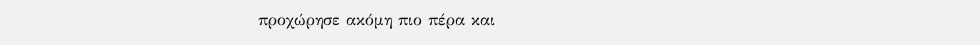προχώρησε ακόμη πιο πέρα και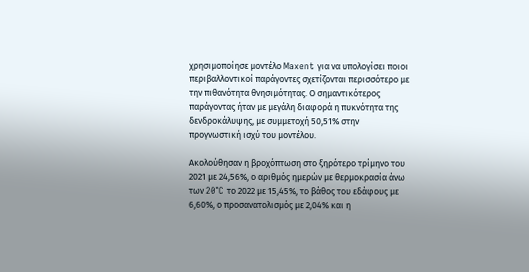χρησιμοποίησε μοντέλο Maxent για να υπολογίσει ποιοι περιβαλλοντικοί παράγοντες σχετίζονται περισσότερο με την πιθανότητα θνησιμότητας. Ο σημαντικότερος παράγοντας ήταν με μεγάλη διαφορά η πυκνότητα της δενδροκάλυψης, με συμμετοχή 50,51% στην προγνωστική ισχύ του μοντέλου.

Ακολούθησαν η βροχόπτωση στο ξηρότερο τρίμηνο του 2021 με 24,56%, ο αριθμός ημερών με θερμοκρασία άνω των 20°C το 2022 με 15,45%, το βάθος του εδάφους με 6,60%, ο προσανατολισμός με 2,04% και η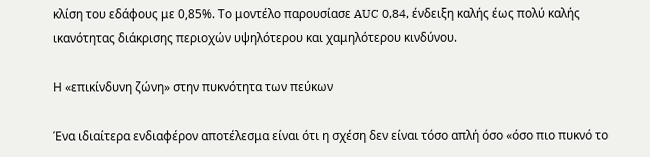κλίση του εδάφους με 0,85%. Το μοντέλο παρουσίασε AUC 0,84, ένδειξη καλής έως πολύ καλής ικανότητας διάκρισης περιοχών υψηλότερου και χαμηλότερου κινδύνου.

Η «επικίνδυνη ζώνη» στην πυκνότητα των πεύκων

Ένα ιδιαίτερα ενδιαφέρον αποτέλεσμα είναι ότι η σχέση δεν είναι τόσο απλή όσο «όσο πιο πυκνό το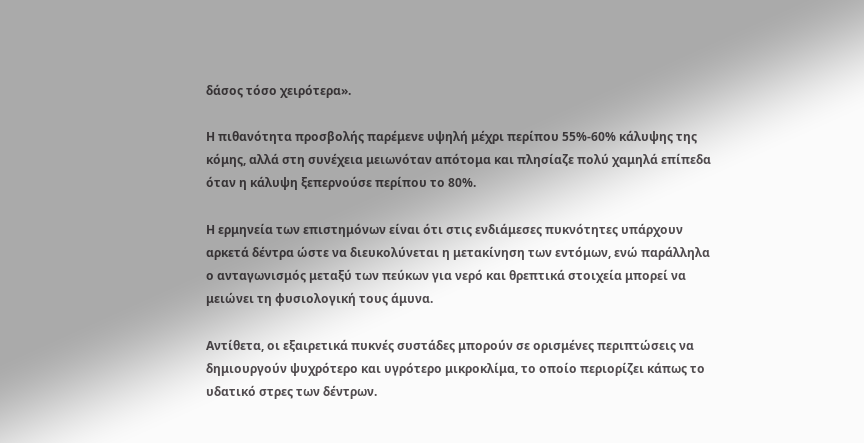δάσος τόσο χειρότερα».

Η πιθανότητα προσβολής παρέμενε υψηλή μέχρι περίπου 55%-60% κάλυψης της κόμης, αλλά στη συνέχεια μειωνόταν απότομα και πλησίαζε πολύ χαμηλά επίπεδα όταν η κάλυψη ξεπερνούσε περίπου το 80%.

Η ερμηνεία των επιστημόνων είναι ότι στις ενδιάμεσες πυκνότητες υπάρχουν αρκετά δέντρα ώστε να διευκολύνεται η μετακίνηση των εντόμων, ενώ παράλληλα ο ανταγωνισμός μεταξύ των πεύκων για νερό και θρεπτικά στοιχεία μπορεί να μειώνει τη φυσιολογική τους άμυνα.

Αντίθετα, οι εξαιρετικά πυκνές συστάδες μπορούν σε ορισμένες περιπτώσεις να δημιουργούν ψυχρότερο και υγρότερο μικροκλίμα, το οποίο περιορίζει κάπως το υδατικό στρες των δέντρων.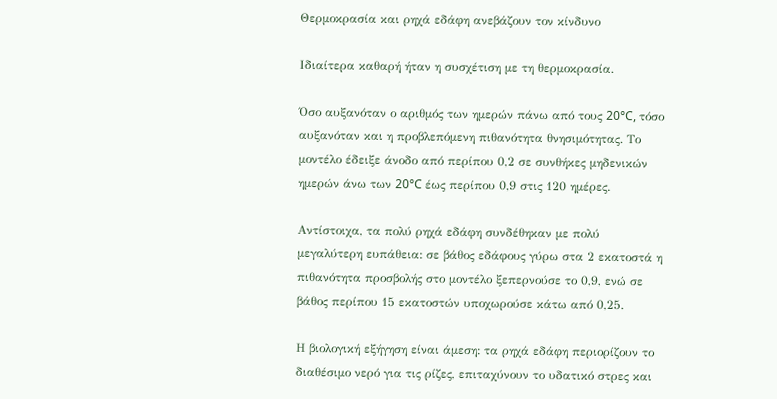Θερμοκρασία και ρηχά εδάφη ανεβάζουν τον κίνδυνο

Ιδιαίτερα καθαρή ήταν η συσχέτιση με τη θερμοκρασία.

Όσο αυξανόταν ο αριθμός των ημερών πάνω από τους 20°C, τόσο αυξανόταν και η προβλεπόμενη πιθανότητα θνησιμότητας. Το μοντέλο έδειξε άνοδο από περίπου 0,2 σε συνθήκες μηδενικών ημερών άνω των 20°C έως περίπου 0,9 στις 120 ημέρες.

Αντίστοιχα, τα πολύ ρηχά εδάφη συνδέθηκαν με πολύ μεγαλύτερη ευπάθεια: σε βάθος εδάφους γύρω στα 2 εκατοστά η πιθανότητα προσβολής στο μοντέλο ξεπερνούσε το 0,9, ενώ σε βάθος περίπου 15 εκατοστών υποχωρούσε κάτω από 0,25.

Η βιολογική εξήγηση είναι άμεση: τα ρηχά εδάφη περιορίζουν το διαθέσιμο νερό για τις ρίζες, επιταχύνουν το υδατικό στρες και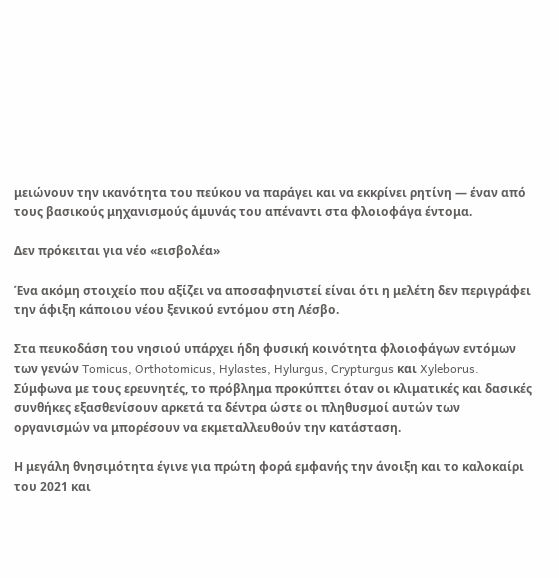μειώνουν την ικανότητα του πεύκου να παράγει και να εκκρίνει ρητίνη — έναν από τους βασικούς μηχανισμούς άμυνάς του απέναντι στα φλοιοφάγα έντομα.

Δεν πρόκειται για νέο «εισβολέα»

Ένα ακόμη στοιχείο που αξίζει να αποσαφηνιστεί είναι ότι η μελέτη δεν περιγράφει την άφιξη κάποιου νέου ξενικού εντόμου στη Λέσβο.

Στα πευκοδάση του νησιού υπάρχει ήδη φυσική κοινότητα φλοιοφάγων εντόμων των γενών Tomicus, Orthotomicus, Hylastes, Hylurgus, Crypturgus και Xyleborus. Σύμφωνα με τους ερευνητές, το πρόβλημα προκύπτει όταν οι κλιματικές και δασικές συνθήκες εξασθενίσουν αρκετά τα δέντρα ώστε οι πληθυσμοί αυτών των οργανισμών να μπορέσουν να εκμεταλλευθούν την κατάσταση.

Η μεγάλη θνησιμότητα έγινε για πρώτη φορά εμφανής την άνοιξη και το καλοκαίρι του 2021 και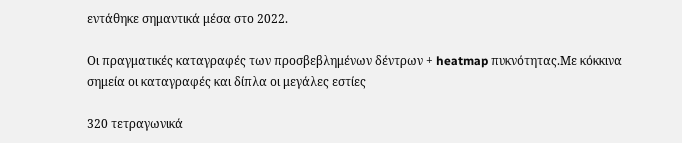εντάθηκε σημαντικά μέσα στο 2022.

Οι πραγματικές καταγραφές των προσβεβλημένων δέντρων + heatmap πυκνότητας.Mε κόκκινα σημεία οι καταγραφές και δίπλα οι μεγάλες εστίες

320 τετραγωνικά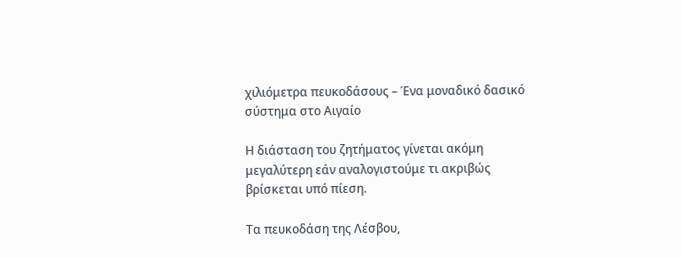χιλιόμετρα πευκοδάσους – Ένα μοναδικό δασικό σύστημα στο Αιγαίο

Η διάσταση του ζητήματος γίνεται ακόμη μεγαλύτερη εάν αναλογιστούμε τι ακριβώς βρίσκεται υπό πίεση.

Τα πευκοδάση της Λέσβου,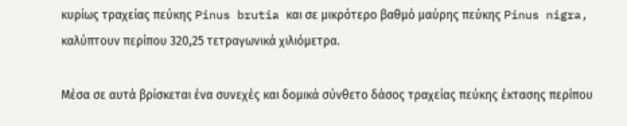κυρίως τραχείας πεύκης Pinus brutia και σε μικρότερο βαθμό μαύρης πεύκης Pinus nigra, καλύπτουν περίπου 320,25 τετραγωνικά χιλιόμετρα.

Μέσα σε αυτά βρίσκεται ένα συνεχές και δομικά σύνθετο δάσος τραχείας πεύκης έκτασης περίπου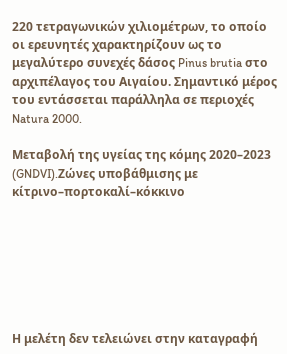220 τετραγωνικών χιλιομέτρων, το οποίο οι ερευνητές χαρακτηρίζουν ως το μεγαλύτερο συνεχές δάσος Pinus brutia στο αρχιπέλαγος του Αιγαίου. Σημαντικό μέρος του εντάσσεται παράλληλα σε περιοχές Natura 2000.

Μεταβολή της υγείας της κόμης 2020–2023 (GNDVI).Zώνες υποβάθμισης με κίτρινο–πορτοκαλί–κόκκινο







Η μελέτη δεν τελειώνει στην καταγραφή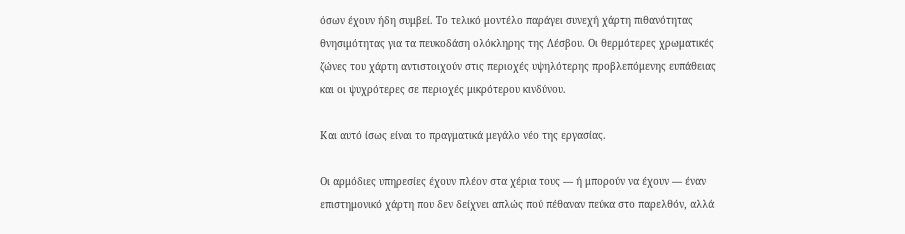όσων έχουν ήδη συμβεί. Το τελικό μοντέλο παράγει συνεχή χάρτη πιθανότητας θνησιμότητας για τα πευκοδάση ολόκληρης της Λέσβου. Οι θερμότερες χρωματικές ζώνες του χάρτη αντιστοιχούν στις περιοχές υψηλότερης προβλεπόμενης ευπάθειας και οι ψυχρότερες σε περιοχές μικρότερου κινδύνου.

Και αυτό ίσως είναι το πραγματικά μεγάλο νέο της εργασίας.

Οι αρμόδιες υπηρεσίες έχουν πλέον στα χέρια τους — ή μπορούν να έχουν — έναν επιστημονικό χάρτη που δεν δείχνει απλώς πού πέθαναν πεύκα στο παρελθόν, αλλά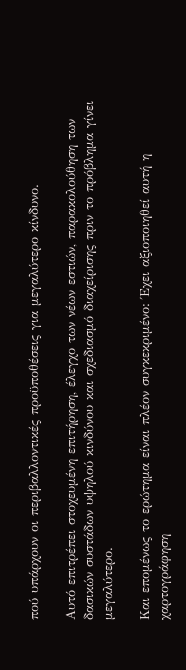πού υπάρχουν οι περιβαλλοντικές προϋποθέσεις για μεγαλύτερο κίνδυνο.

Αυτό επιτρέπει στοχευμένη επιτήρηση, έλεγχο των νέων εστιών, παρακολούθηση των δασικών συστάδων υψηλού κινδύνου και σχεδιασμό διαχείρισης πριν το πρόβλημα γίνει μεγαλύτερο.

Και επομένως το ερώτημα είναι πλέον συγκεκριμένο: Έχει αξιοποιηθεί αυτή η χαρτογράφηση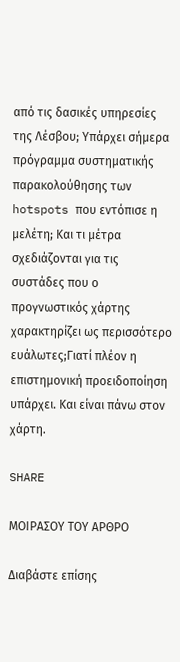από τις δασικές υπηρεσίες της Λέσβου; Υπάρχει σήμερα πρόγραμμα συστηματικής παρακολούθησης των hotspots που εντόπισε η μελέτη; Και τι μέτρα σχεδιάζονται για τις συστάδες που ο προγνωστικός χάρτης χαρακτηρίζει ως περισσότερο ευάλωτες;Γιατί πλέον η επιστημονική προειδοποίηση υπάρχει. Και είναι πάνω στον χάρτη.

SHARE

ΜΟΙΡΑΣΟΥ ΤΟΥ ΑΡΘΡΟ

Διαβάστε επίσης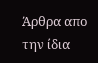Άρθρα απο την ίδια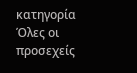κατηγορία
Όλες οι προσεχείς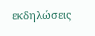εκδηλώσεις